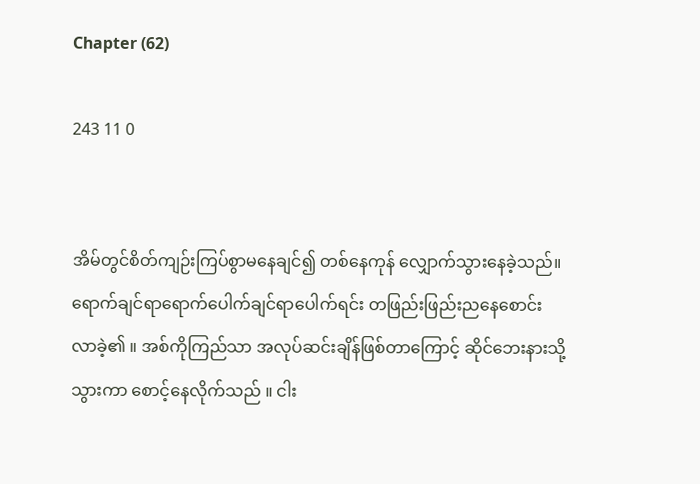Chapter (62)

243 11 0


အိမ်တွင်စိတ်ကျဉ်းကြပ်စွာမနေချင်၍ တစ်နေကုန် လျှောက်သွားနေခဲ့သည်။ရောက်ချင်ရာရောက်ပေါက်ချင်ရာပေါက်ရင်း တဖြည်းဖြည်းညနေစောင်းလာခဲ့၏ ။ အစ်ကိုကြည်သာ အလုပ်ဆင်းချိန်ဖြစ်တာကြောင့် ဆိုင်ဘေးနားသို့သွားကာ စောင့်နေလိုက်သည် ။ ငါး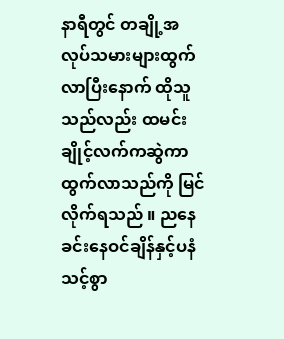နာရီတွင် တချို့အလုပ်သမားများထွက်လာပြီးနောက် ထိုသူသည်လည်း ထမင်းချိုင့်လက်ကဆွဲကာထွက်လာသည်ကို မြင်လိုက်ရသည် ။ ညနေခင်းနေဝင်ချိန်နှင့်ပနံသင့်စွာ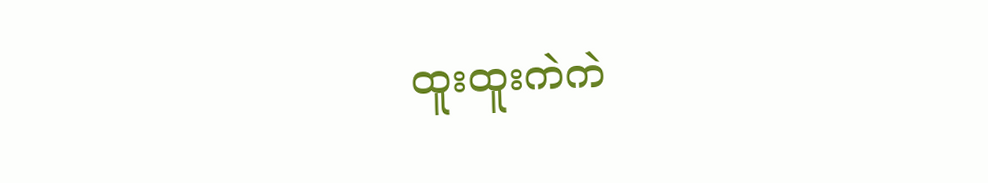ထူးထူးကဲကဲ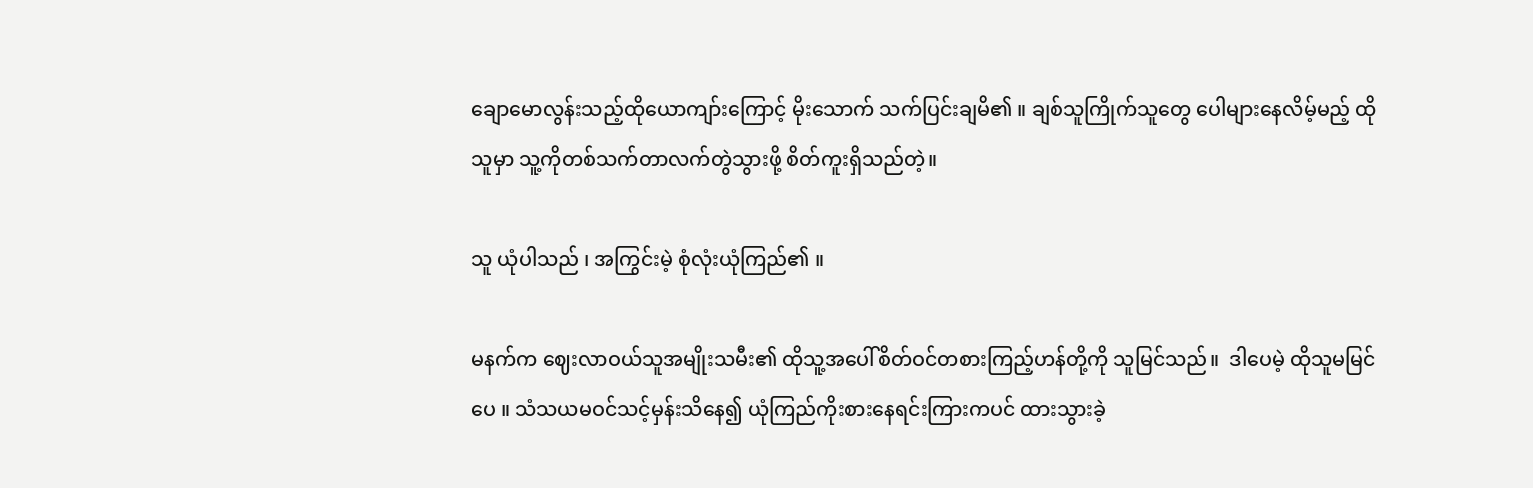ချောမောလွန်းသည့်ထိုယောကျာ်းကြောင့် မိုးသောက် သက်ပြင်းချမိ၏ ။ ချစ်သူကြိုက်သူတွေ ပေါများနေလိမ့်မည့် ထိုသူမှာ သူ့ကိုတစ်သက်တာလက်တွဲသွားဖို့ စိတ်ကူးရှိသည်တဲ့။

သူ ယုံပါသည် ၊ အကြွင်းမဲ့ စုံလုံးယုံကြည်၏ ။

မနက်က ဈေးလာဝယ်သူအမျိုးသမီး၏ ထိုသူ့အပေါ်စိတ်ဝင်တစားကြည့်ဟန်တို့ကို သူမြင်သည်။  ဒါပေမဲ့ ထိုသူမမြင်ပေ ။ သံသယမဝင်သင့်မှန်းသိနေ၍ ယုံကြည်ကိုးစားနေရင်းကြားကပင် ထားသွားခဲ့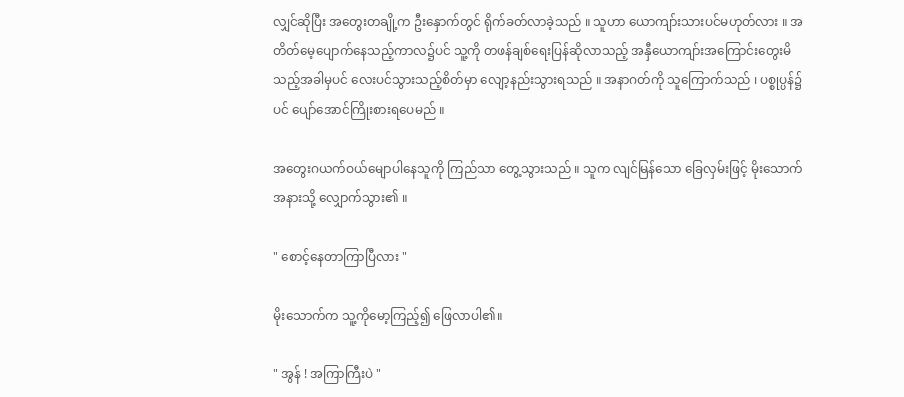လျှင်ဆိုပြီး အတွေးတချို့က ဦးနှောက်တွင် ရိုက်ခတ်လာခဲ့သည် ။ သူဟာ ယောကျာ်းသားပင်မဟုတ်လား ။ အတိတ်မေ့ပျောက်နေသည့်ကာလ၌ပင် သူ့ကို တဖန်ချစ်ရေးပြန်ဆိုလာသည့် အနှီယောကျာ်းအကြောင်းတွေးမိသည့်အခါမှပင် လေးပင်သွားသည့်စိတ်မှာ လျော့နည်းသွားရသည် ။ အနာဂတ်ကို သူကြောက်သည် ၊ ပစ္စုပ္ပန်၌ပင် ပျော်အောင်ကြိုးစားရပေမည် ။

အတွေးဂယက်ဝယ်မျောပါနေသူကို ကြည်သာ တွေ့သွားသည် ။ သူက လျင်မြန်သော ခြေလှမ်းဖြင့် ‌မိုးသောက်အနားသို့ လျှောက်သွား၏ ။

" စောင့်နေတာကြာပြီလား "

မိုးသောက်က သူ့ကိုမော့ကြည့်၍ ဖြေလာပါ၏။

" အွန် ! အကြာကြီးပဲ "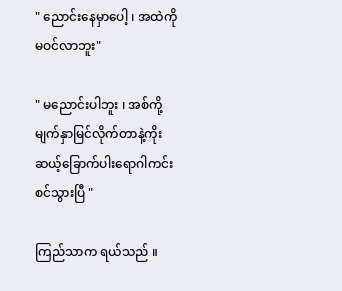" ညောင်းနေမှာပေါ့ ၊ အထဲကိုမဝင်လာဘူး"

" မညောင်းပါဘူး ၊ အစ်ကို့မျက်နှာမြင်လိုက်တာနဲ့ကိုးဆယ့်ခြောက်ပါးရောဂါကင်းစင်သွားပြီ "

ကြည်သာက ရယ်သည် ။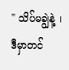" သိပ်မချွဲနဲ့ ၊ ဒီမှာတင်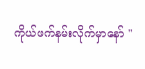ကိုယ်ဖက်နမ်းလိုက်မှာနော် "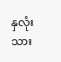နှလုံးသား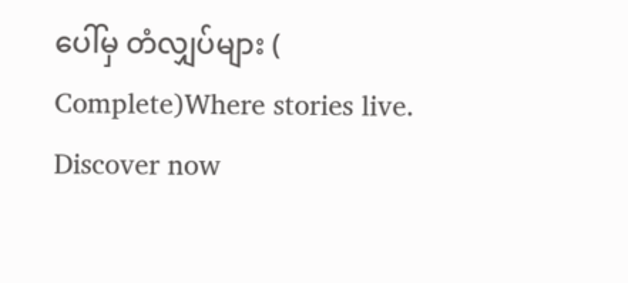ပေါ်မှ တံလျှပ်များ ( Complete)Where stories live. Discover now